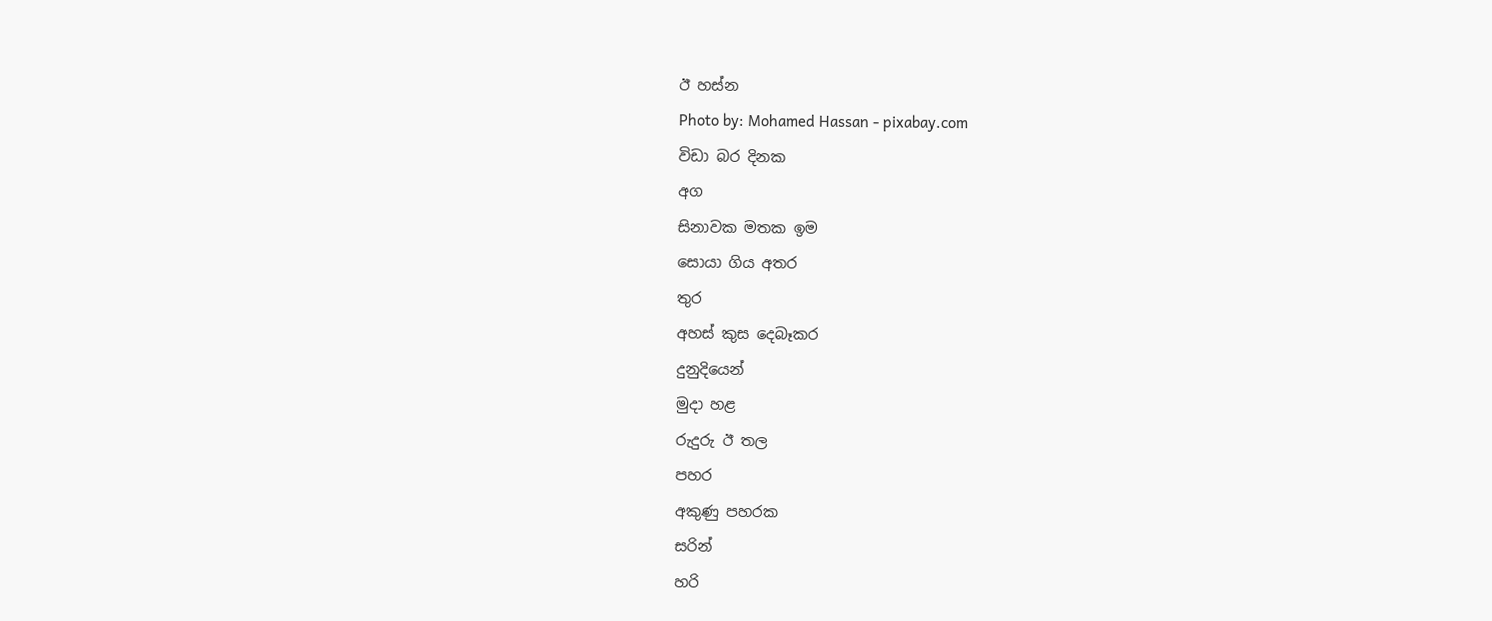ඊ හස්න
Photo by: Mohamed Hassan - pixabay.com
විඩා බර දිනක
අග
සිනාවක මතක ඉම
සොයා ගිය අතර
තුර
අහස් කුස දෙබෑකර
දුනුදියෙන්
මුදා හළ
රුදුරු ඊ තල
පහර
අකුණු පහරක
සරින්
හරි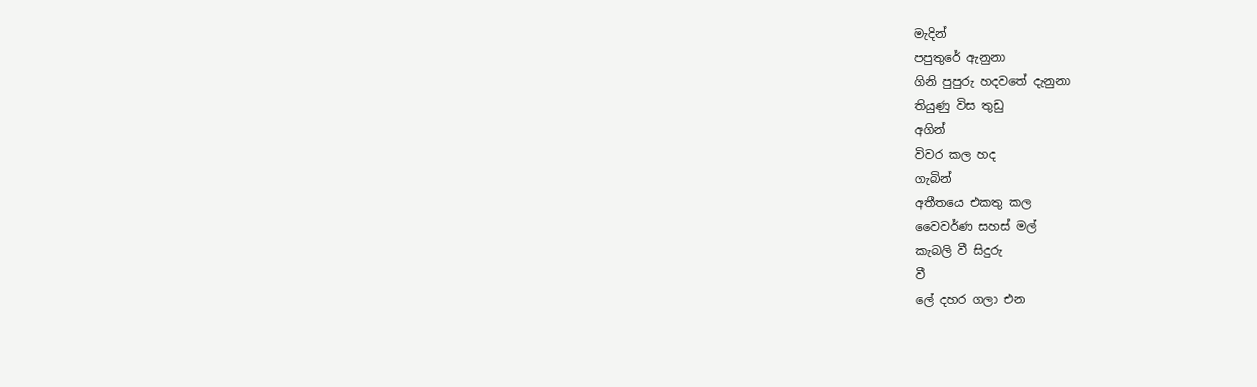මැදින්
පපුතුරේ ඇනුනා
ගිනි පුපුරු හදවතේ දැනුනා
තියුණු විස තුඩු
අගින්
විවර කල හද
ගැබින්
අතීතයෙ එකතු කල
වෛවර්ණ සහස් මල්
කැබලි වී සිදුරු
වී
ලේ දහර ගලා එන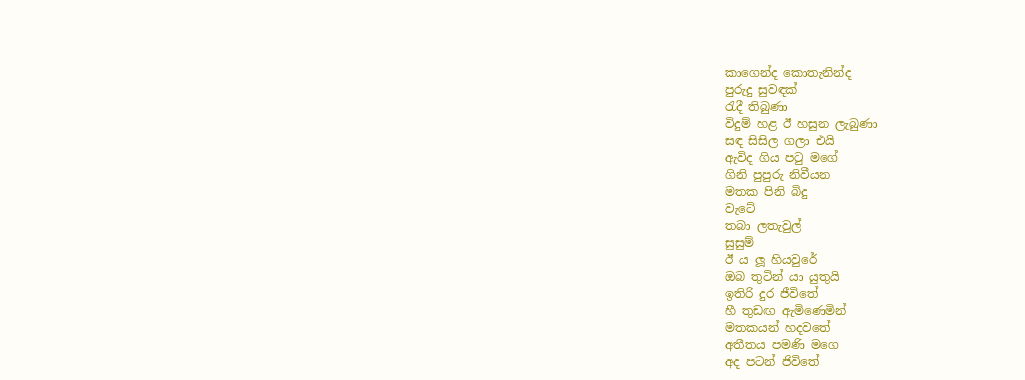කාගෙන්ද කොතැනින්ද
පුරුදු සුවඳක්
රැදී තිබුණා
විදුම් හළ ඊ හසුන ලැබුණා
සඳ සිසිල ගලා එයි
ඇවිද ගිය පටු මගේ
ගිනි පුපුරු නිවීයන
මතක පිනි බිදු
වැටේ
තබා ලතැවුල්
සුසුම්
ඊ ය ලූ හියවුරේ
ඔබ තුටින් යා යුතුයි
ඉතිරි දුර ජීවිතේ
හී තුඩඟ ඇමිණෙමින්
මතකයන් හදවතේ
අතීතය පමණි මගෙ
අද පටන් ජිවිතේ